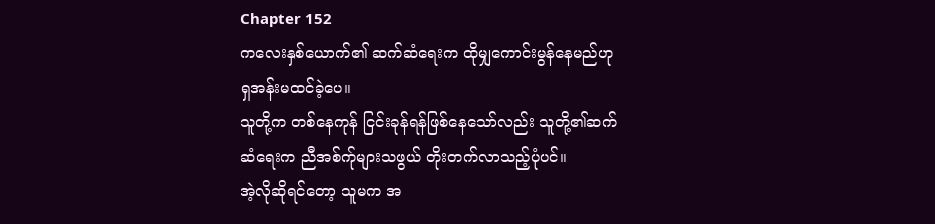Chapter 152
ကလေးနှစ်ယောက်၏ ဆက်ဆံရေးက ထိုမျှကောင်းမွန်နေမည်ဟု ရှအန်းမထင်ခဲ့ပေ။
သူတို့က တစ်နေကုန် ငြင်းခုန်ရန်ဖြစ်နေသော်လည်း သူတို့၏ဆက်ဆံရေးက ညီအစ်က်ုများသဖွယ် တိုးတက်လာသည့်ပုံပင်။
အဲ့လိုဆိုရင်တော့ သူမက အ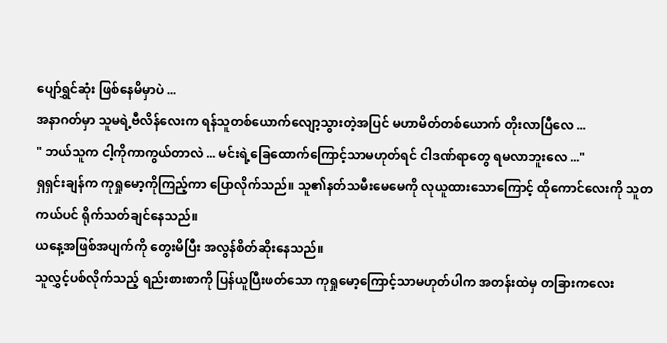ပျော်ရွှင်ဆုံး ဖြစ်နေမိမှာပဲ ...
အနာဂတ်မှာ သူမရဲ့ဗီလိန်လေးက ရန်သူတစ်ယောက်လျော့သွားတဲ့အပြင် မဟာမိတ်တစ်ယောက် တိုးလာပြီလေ ...
" ဘယ်သူက ငါ့ကိုကာကွယ်တာလဲ ... မင်းရဲ့ခြေထောက်ကြောင့်သာမဟုတ်ရင် ငါဒဏ်ရာတွေ ရမလာဘူးလေ ..."
ရှရှင်းချန်က ကုရှုမော့ကိုကြည့်ကာ ပြောလိုက်သည်။ သူ၏နတ်သမီးမေမေကို လုယူထားသောကြောင့် ထိုကောင်လေးကို သူတကယ်ပင် ရိုက်သတ်ချင်နေသည်။
ယနေ့အဖြစ်အပျက်ကို တွေးမိပြီး အလွန်စိတ်ဆိုးနေသည်။
သူလွှင့်ပစ်လိုက်သည့် ရည်းစားစာကို ပြန်ယူပြီးဖတ်သော ကုရှုမော့ကြောင့်သာမဟုတ်ပါက အတန်းထဲမှ တခြားကလေး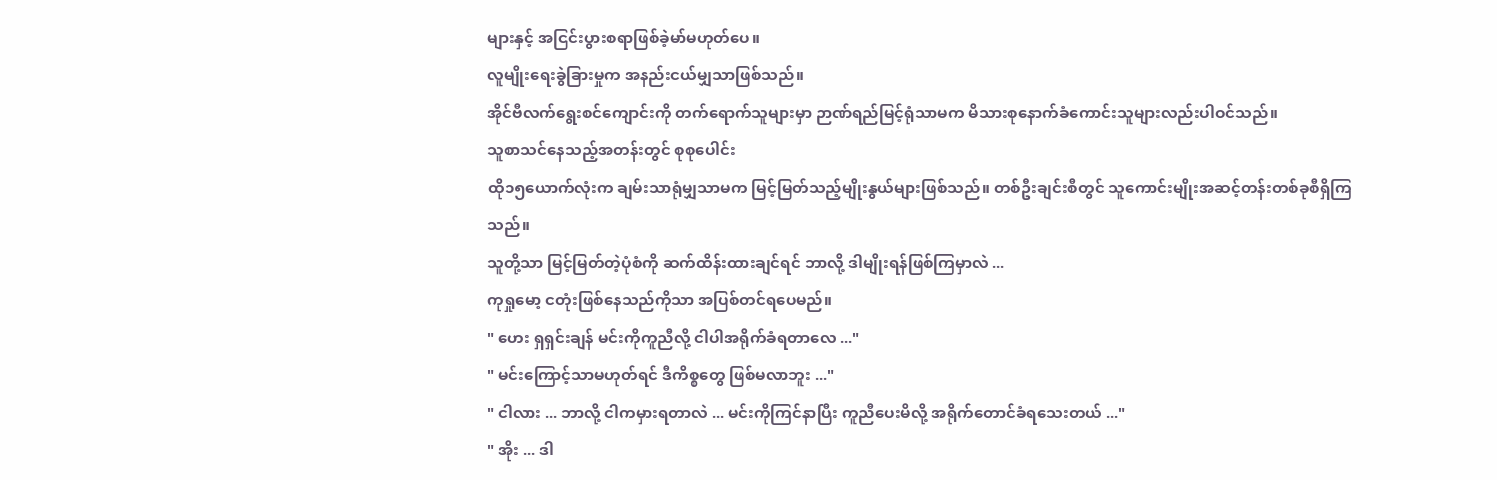များနှင့် အငြင်းပွားစရာဖြစ်ခဲ့မာ်မဟုတ်ပေ။
လူမျိုးရေးခွဲခြားမှုက အနည်းငယ်မျှသာဖြစ်သည်။
အိုင်ဗီလက်ရွေးစင်ကျောင်းကို တက်ရောက်သူများမှာ ဉာဏ်ရည်မြင့်ရုံသာမက မိသားစုနောက်ခံကောင်းသူများလည်းပါဝင်သည်။
သူစာသင်နေသည့်အတန်းတွင် စုစုပေါင်း
ထို၁၅ယောက်လုံးက ချမ်းသာရုံမျှသာမက မြင့်မြတ်သည့်မျိုးနွယ်များဖြစ်သည်။ တစ်ဦးချင်းစီတွင် သူကောင်းမျိုးအဆင့်တန်းတစ်ခုစီရှိကြသည်။
သူတို့သာ မြင့်မြတ်တဲ့ပုံစံကို ဆက်ထိန်းထားချင်ရင် ဘာလို့ ဒါမျိုးရန်ဖြစ်ကြမှာလဲ ...
ကုရှုမော့ ငတုံးဖြစ်နေသည်ကိုသာ အပြစ်တင်ရပေမည်။
" ဟေး ရှရှင်းချန် မင်းကိုကူညီလို့ ငါပါအရိုက်ခံရတာလေ ..."
" မင်းကြောင့်သာမဟုတ်ရင် ဒီကိစ္စတွေ ဖြစ်မလာဘူး ..."
" ငါလား ... ဘာလို့ ငါကမှားရတာလဲ ... မင်းကိုကြင်နာပြီး ကူညီပေးမိလို့ အရိုက်တောင်ခံရသေးတယ် ..."
" အိုး ... ဒါ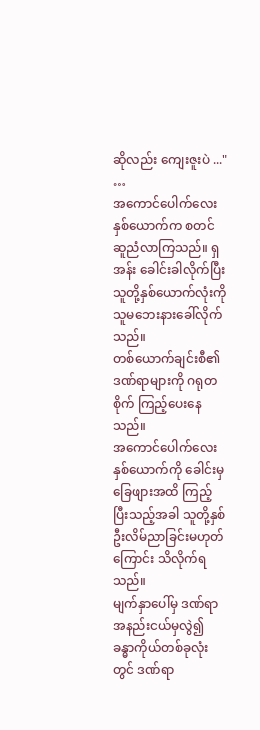ဆိုလည်း ကျေးဇူးပဲ ..."
…
အကောင်ပေါက်လေးနှစ်ယောက်က စတင်ဆူညံလာကြသည်။ ရှအန်း ခေါင်းခါလိုက်ပြီး သူတို့နှစ်ယောက်လုံးကို သူမဘေးနားခေါ်လိုက်သည်။
တစ်ယောက်ချင်းစီ၏ ဒဏ်ရာများကို ဂရုတစိုက် ကြည့်ပေးနေသည်။
အကောင်ပေါက်လေးနှစ်ယောက်ကို ခေါင်းမှခြေဖျားအထိ ကြည့်ပြီးသည့်အခါ သူတို့နှစ်ဦးလိမ်ညာခြင်းမဟုတ်ကြောင်း သိလိုက်ရသည်။
မျက်နှာပေါ်မှ ဒဏ်ရာအနည်းငယ်မှလွဲ၍ ခန္ဓာကိုယ်တစ်ခုလုံးတွင် ဒဏ်ရာ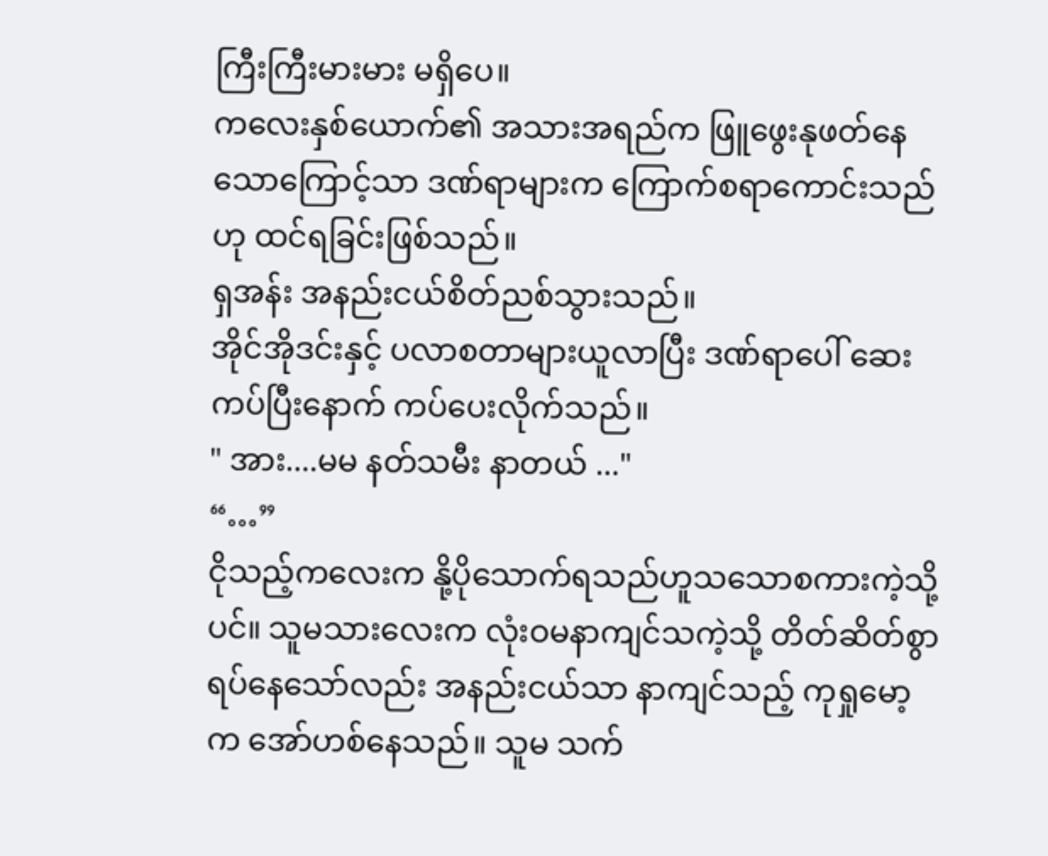ကြီးကြီးမားမား မရှိပေ။
ကလေးနှစ်ယောက်၏ အသားအရည်က ဖြူဖွေးနုဖတ်နေသောကြောင့်သာ ဒဏ်ရာများက ကြောက်စရာကောင်းသည်ဟု ထင်ရခြင်းဖြစ်သည်။
ရှအန်း အနည်းငယ်စိတ်ညစ်သွားသည်။
အိုင်အိုဒင်းနှင့် ပလာစတာများယူလာပြီး ဒဏ်ရာပေါ် ဆေးကပ်ပြီးနောက် ကပ်ပေးလိုက်သည်။
" အား....မမ နတ်သမီး နာတယ် ..."
“…”
ငိုသည့်ကလေးက နို့ပိုသောက်ရသည်ဟူသသောစကားကဲ့သို့ပင်။ သူမသားလေးက လုံးဝမနာကျင်သကဲ့သို့ တိတ်ဆိတ်စွာရပ်နေသော်လည်း အနည်းငယ်သာ နာကျင်သည့် ကုရှုမော့က အော်ဟစ်နေသည်။ သူမ သက်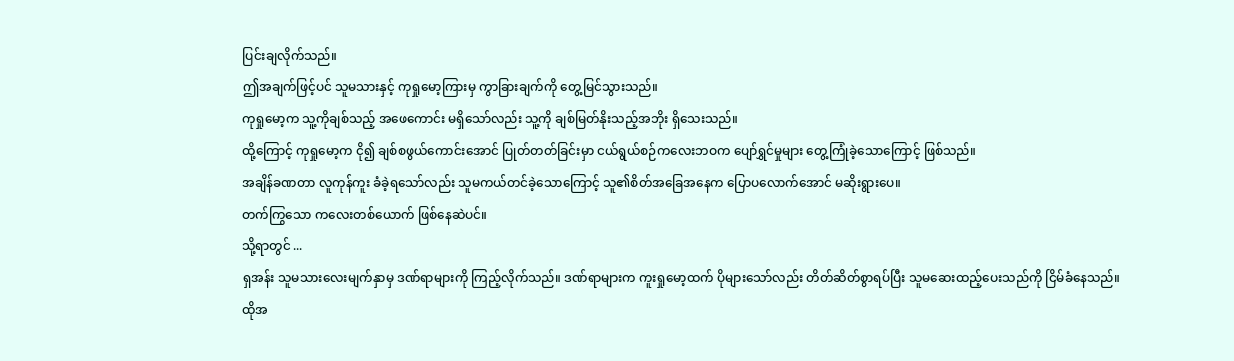ပြင်းချလိုက်သည်။
ဤအချက်ဖြင့်ပင် သူမသားနှင့် ကုရှုမော့ကြားမှ ကွာခြားချက်ကို တွေ့မြင်သွားသည်။
ကုရှုမော့က သူ့ကိုချစ်သည့် အဖေကောင်း မရှိသော်လည်း သူ့ကို ချစ်မြတ်နိုးသည့်အဘိုး ရှိသေးသည်။
ထို့ကြောင့် ကုရှုမော့က ငို၍ ချစ်စဖွယ်ကောင်းအောင် ပြုတ်တတ်ခြင်းမှာ ငယ်ရွယ်စဉ်ကလေးဘဝက ပျော်ရွှင်မှုများ တွေ့ကြုံခဲ့သောကြောင့် ဖြစ်သည်။
အချိန်ခဏတာ လူကုန်ကူး ခံခဲ့ရသော်လည်း သူမကယ်တင်ခဲ့သောကြောင့် သူ၏စိတ်အခြေအနေက ပြောပလောက်အောင် မဆိုးရွားပေ။
တက်ကြွသော ကလေးတစ်ယောက် ဖြစ်နေဆဲပင်။
သို့ရာတွင် ...
ရှအန်း သူမသားလေးမျက်နှာမှ ဒဏ်ရာများကို ကြည့်လိုက်သည်။ ဒဏ်ရာများက ကူးရှုမော့ထက် ပိုများသော်လည်း တိတ်ဆိတ်စွာရပ်ပြီး သူမဆေးထည့်ပေးသည်ကို ငြိမ်ခံနေသည်။
ထိုအ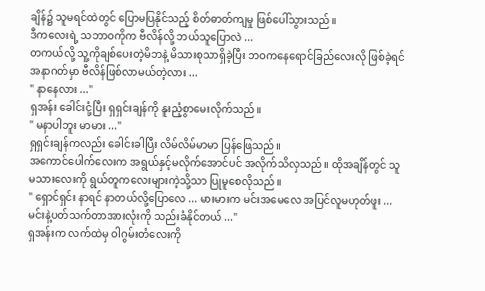ချိန်၌ သူမရင်ထဲတွင် ပြောမပြနိုင်သည့် စိတ်ဓာတ်ကျမှု ဖြစ်ပေါ်သွားသည်။
ဒီကလေးရဲ့ သဘာဝကိုက ဗီလိန်လို့ ဘယ်သူပြောလဲ ...
တကယ်လို့ သူ့ကိုချစ်ပေးတဲ့မိဘနဲ့ မိသားစုသာရှိခဲ့ပြီး ဘဝကနေရောင်ခြည်လေးလို ဖြစ်ခဲ့ရင် အနာဂတ်မှာ ဗီလိန်ဖြစ်လာမယ်တဲ့လား ...
" နာနေလား ..."
ရှအန်း ခေါင်းငုံ့ပြီး ရှရှင်းချန်ကို နူးညံ့စွာမေးလိုက်သည်။
" မနာပါဘူး မာမား ..."
ရှရှင်းချန်ကလည်း ခေါင်းခါပြီး လိမ်လိမ်မာမာ ပြန်ဖြေသည်။
အကောင်ပေါက်လေးက အရွယ်နှင့်မလိုက်အောင်ပင် အလိုက်သိလှသည်။ ထိုအချိန်တွင် သူမသားလေးကို ရွယ်တူကလေးများကဲ့သို့သာ ပြုမူစေလိုသည်။
" ရှောင်ရှင်း နာရင် နာတယ်လို့ပြောလေ ... မားမားက မင်းအမေလေ အပြင်လူမဟုတ်ဖူး ... မင်းနဲ့ပတ်သက်တာအားလုံးကို သည်းခံနိုင်တယ် ..."
ရှအန်းက လက်ထဲမှ ဝါဂွမ်းတံလေးကို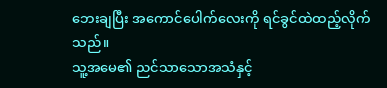ဘေးချပြီး အကောင်ပေါက်လေးကို ရင်ခွင်ထဲထည့်လိုက်သည်။
သူ့အမေ၏ ညင်သာသောအသံနှင့်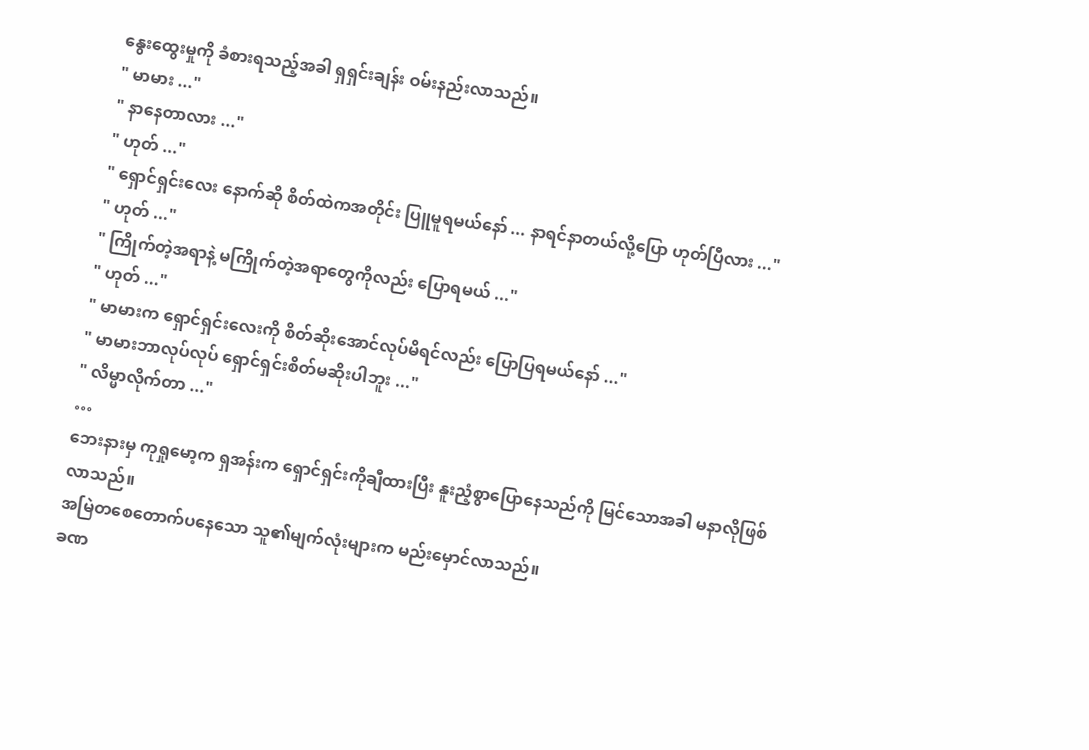နွေးထွေးမှုကို ခံစားရသည့်အခါ ရှရှင်းချန်း ဝမ်းနည်းလာသည်။
" မာမား ..."
" နာနေတာလား ..."
" ဟုတ် ..."
" ရှောင်ရှင်းလေး နောက်ဆို စိတ်ထဲကအတိုင်း ပြူမူရမယ်နော် ... နာရင်နာတယ်လို့ပြော ဟုတ်ပြီလား ..."
" ဟုတ် ..."
" ကြိုက်တဲ့အရာနဲ့ မကြိုက်တဲ့အရာတွေကိုလည်း ပြောရမယ် ..."
" ဟုတ် ..."
" မာမားက ရှောင်ရှင်းလေးကို စိတ်ဆိုးအောင်လုပ်မိရင်လည်း ပြောပြရမယ်နော် ..."
" မာမားဘာလုပ်လုပ် ရှောင်ရှင်းစိတ်မဆိုးပါဘူး ..."
" လိမ္မာလိုက်တာ ..."
…
ဘေးနားမှ ကုရှုမော့က ရှအန်းက ရှောင်ရှင်းကိုချီထားပြီး နူးညံ့စွာပြောနေသည်ကို မြင်သောအခါ မနာလိုဖြစ်လာသည်။
အမြဲတစေတောက်ပနေသော သူ၏မျက်လုံးများက မည်းမှောင်လာသည်။
ခဏ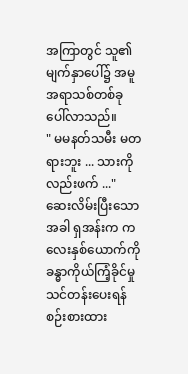အကြာတွင် သူ၏မျက်နှာပေါ်၌ အမူအရာသစ်တစ်ခု ပေါ်လာသည်။
" မမနတ်သမီး မတရားဘူး ... သားကိုလည်းဖက် ..."
ဆေးလိမ်းပြီးသောအခါ ရှအန်းက ကလေးနှစ်ယောက်ကို ခန္ဓာကိုယ်ကြံ့ခိုင်မှုသင်တန်းပေးရန် စဉ်းစားထား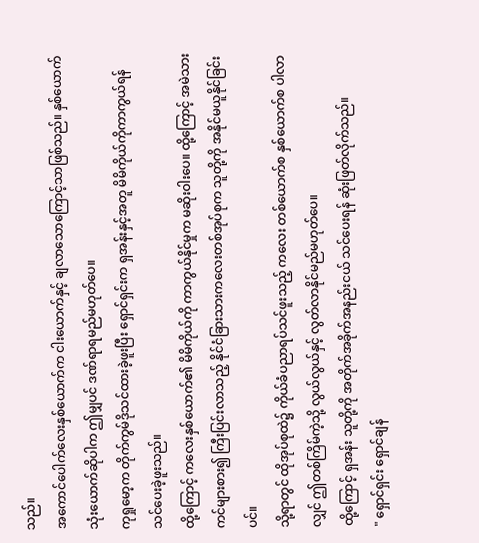သည်။
အကောင်ပေါက်လေးနှစ်ယောက်က ငါးယောက်နှင့် ချလာသောကြောင့်သာဖြစ်သည်။ နှစ်ယောက်သုံးယောက်ဆိုပါက ဤမျှပင် ဒဏ်ရာရမည်မဟုတ်ပေ။
ကုရှုမော့က တိုက်ကွမ်ဒိုသင်ထားခဲ့ဖူးပြီး ရှောင်ရှင်းက ရှအန်းနှင့်အတူ မိမိကိုယ်ကိုကာကွယ်ရန် သင်ပေးခဲ့ဖူးသည်။
ထို့ကြောင့် ကလေးနှစ်ယောက်၏ မိမိကိုယ်ကို ကာကွယ်နိုင်မှုက မဆိုးဝါးပေ။ ထို့ကြောင့် အမဲသားကင်များစား၍ ကြီးပြင်းလာသည့် နိုင်ငံခြားသားကလေးတစ်အုပ်စုက သူတို့ကို အနိုင်မယူနိုင်ခြင်းပင်။
သို့ရာတွင် ထိုအုပ်စုထဲ၌ ကိုယ်ခံပညာရပ်သင်ဖူးသည့် ကလေး တစ်ယောက်စ နှစ်ယောက်စ ပါလာလျှင် ဤတစ်ကြိမ်ကဲ့သို့ လွယ်လွယ်နှင့် လွတ်လာနိုင်မည်မဟုတ်ပေ။
ထို့ကြောင့် ရှအန်း သူတို့ကို အတိုက်အခိုက်အနည်းငယ် သင်ပေးရန် ဆုံးဖြတ်လိုက်သည်။
" ရှောင်ရှင်း ရှောင်ချန်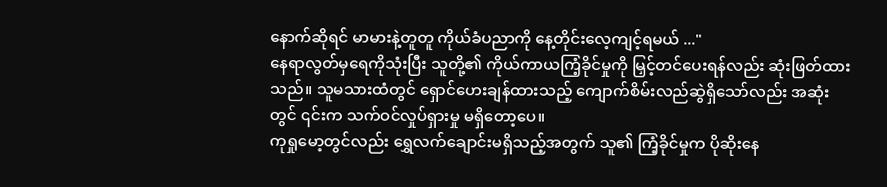နောက်ဆိုရင် မာမားနဲ့တူတူ ကိုယ်ခံပညာကို နေ့တိုင်းလေ့ကျင့်ရမယ် ..."
နေရာလွတ်မှရေကိုသုံးပြီး သူတို့၏ ကိုယ်ကာယကြံ့ခိုင်မှုကို မြှင့်တင်ပေးရန်လည်း ဆုံးဖြတ်ထားသည်။ သူမသားထံတွင် ရှောင်ဟေးချန်ထားသည့် ကျောက်စိမ်းလည်ဆွဲရှိသော်လည်း အဆုံးတွင် ၎င်းက သက်ဝင်လှုပ်ရှားမှု မရှိတော့ပေ။
ကုရှုမော့တွင်လည်း ရွှေလက်ချောင်းမရှိသည့်အတွက် သူ၏ ကြံ့ခိုင်မှုက ပိုဆိုးနေ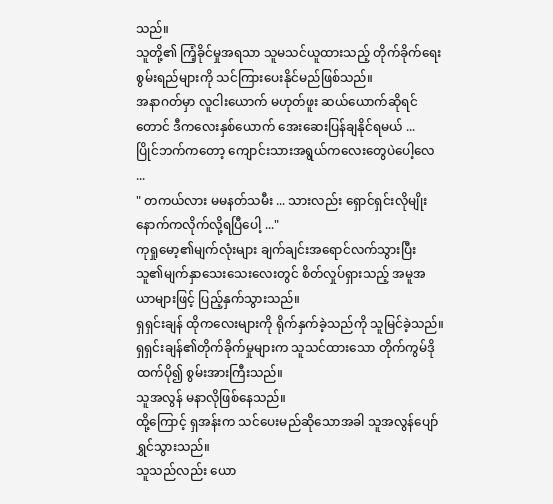သည်။
သူတို့၏ ကြံ့ခိုင်မှုအရသာ သူမသင်ယူထားသည့် တိုက်ခိုက်ရေးစွမ်းရည်များကို သင်ကြားပေးနိုင်မည်ဖြစ်သည်။
အနာဂတ်မှာ လူငါးယောက် မဟုတ်ဖူး ဆယ်ယောက်ဆိုရင်တောင် ဒီကလေးနှစ်ယောက် အေးဆေးပြန်ချနိုင်ရမယ် ...
ပြိုင်ဘက်ကတော့ ကျောင်းသားအရွယ်ကလေးတွေပဲပေါ့လေ ...
" တကယ်လား မမနတ်သမီး ... သားလည်း ရှောင်ရှင်းလိုမျိုး နောက်ကလိုက်လို့ရပြီပေါ့ ..."
ကုရှုမော့၏မျက်လုံးများ ချက်ချင်းအရောင်လက်သွားပြီး သူ၏မျက်နှာသေးသေးလေးတွင် စိတ်လှုပ်ရှားသည့် အမူအယာများဖြင့် ပြည့်နှက်သွားသည်။
ရှရှင်းချန် ထိုကလေးများကို ရိုက်နှက်ခဲ့သည်ကို သူမြင်ခဲ့သည်။ ရှရှင်းချန်၏တိုက်ခိုက်မှုများက သူသင်ထားသော တိုက်ကွမ်ဒိုထက်ပို၍ စွမ်းအားကြီးသည်။
သူအလွန် မနာလိုဖြစ်နေသည်။
ထို့ကြောင့် ရှအန်းက သင်ပေးမည်ဆိုသောအခါ သူအလွန်ပျော်ရွှင်သွားသည်။
သူသည်လည်း ယော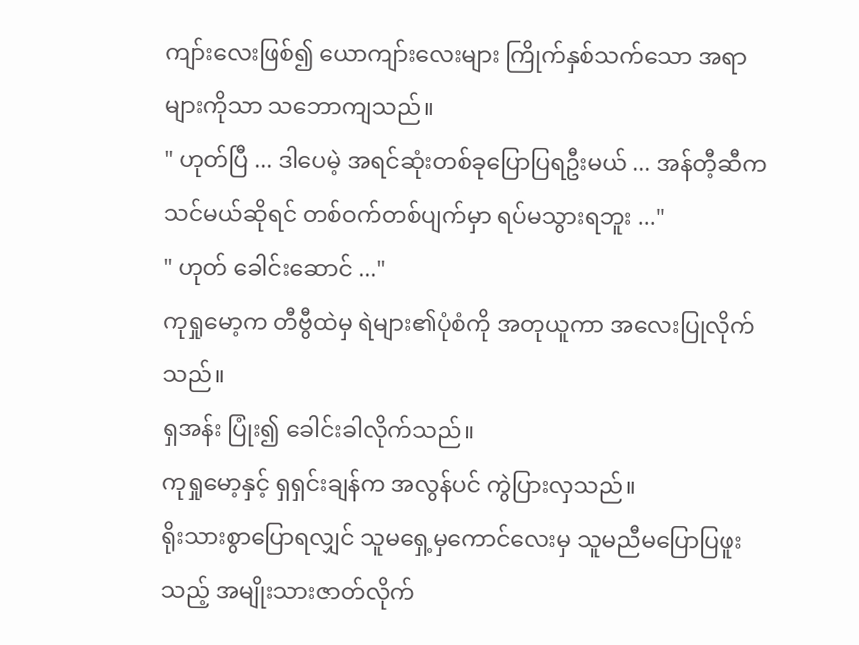ကျာ်းလေးဖြစ်၍ ယောကျာ်းလေးများ ကြိုက်နှစ်သက်သော အရာများကိုသာ သဘောကျသည်။
" ဟုတ်ပြီ ... ဒါပေမဲ့ အရင်ဆုံးတစ်ခုပြောပြရဦးမယ် ... အန်တီ့ဆီကသင်မယ်ဆိုရင် တစ်ဝက်တစ်ပျက်မှာ ရပ်မသွားရဘူး ..."
" ဟုတ် ခေါင်းဆောင် ..."
ကုရှုမော့က တီဗွီထဲမှ ရဲများ၏ပုံစံကို အတုယူကာ အလေးပြုလိုက်သည်။
ရှအန်း ပြုံး၍ ခေါင်းခါလိုက်သည်။
ကုရှုမော့နှင့် ရှရှင်းချန်က အလွန်ပင် ကွဲပြားလှသည်။
ရိုးသားစွာပြောရလျှင် သူမရှေ့မှကောင်လေးမှ သူမညီမပြောပြဖူးသည့် အမျိုးသားဇာတ်လိုက်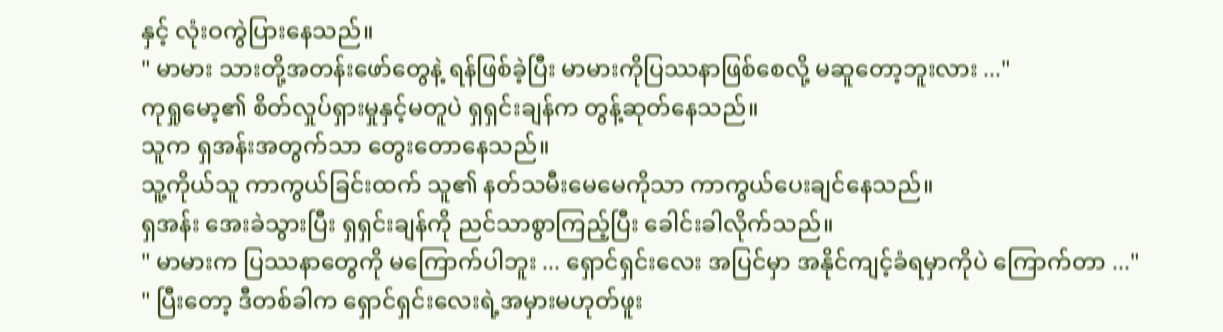နှင့် လုံးဝကွဲပြားနေသည်။
" မာမား သားတို့အတန်းဖော်တွေနဲ့ ရန်ဖြစ်ခဲ့ပြီး မာမားကိုပြဿနာဖြစ်စေလို့ မဆူတော့ဘူးလား ..."
ကုရှုမော့၏ စိတ်လှုပ်ရှားမှုနှင့်မတူပဲ ရှရှင်းချန်က တွန့်ဆုတ်နေသည်။
သူက ရှအန်းအတွက်သာ တွေးတောနေသည်။
သူ့ကိုယ်သူ ကာကွယ်ခြင်းထက် သူ၏ နတ်သမီးမေမေကိုသာ ကာကွယ်ပေးချင်နေသည်။
ရှအန်း အေးခဲသွားပြီး ရှရှင်းချန်ကို ညင်သာစွာကြည့်ပြီး ခေါင်းခါလိုက်သည်။
" မာမားက ပြဿနာတွေကို မကြောက်ပါဘူး ... ရှောင်ရှင်းလေး အပြင်မှာ အနိုင်ကျင့်ခံရမှာကိုပဲ ကြောက်တာ ..."
" ပြီးတော့ ဒီတစ်ခါက ရှောင်ရှင်းလေးရဲ့အမှားမဟုတ်ဖူး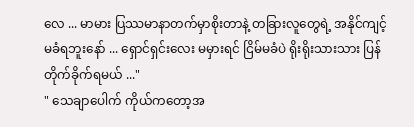လေ ... မာမား ပြဿမာနာတက်မှာစိုးတာနဲ့ တခြားလူတွေရဲ့ အနိုင်ကျင့်မခံရဘူးနော် ... ရှောင်ရှင်းလေး မမှားရင် ငြိမ်မခံပဲ ရိုးရိုးသားသား ပြန်တိုက်ခိုက်ရမယ် ..."
" သေချာပေါက် ကိုယ်ကတော့အ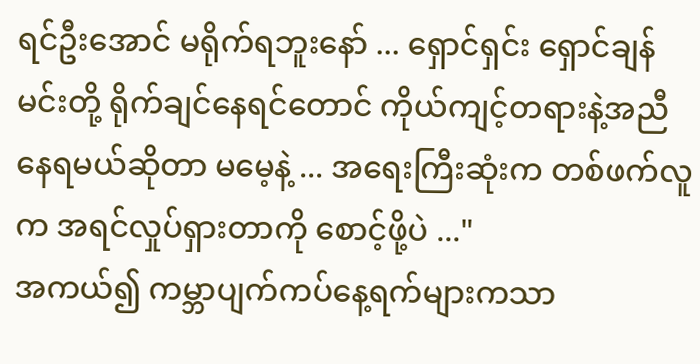ရင်ဦးအောင် မရိုက်ရဘူးနော် ... ရှောင်ရှင်း ရှောင်ချန် မင်းတို့ ရိုက်ချင်နေရင်တောင် ကိုယ်ကျင့်တရားနဲ့အညီ နေရမယ်ဆိုတာ မမေ့နဲ့ ... အရေးကြီးဆုံးက တစ်ဖက်လူက အရင်လှုပ်ရှားတာကို စောင့်ဖို့ပဲ ..."
အကယ်၍ ကမ္ဘာပျက်ကပ်နေ့ရက်များကသာ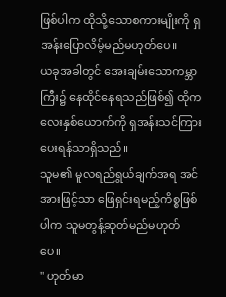ဖြစ်ပါက ထိုသို့သောစကားမျိုးကို ရှအန်းပြောလိမ့်မည်မဟုတ်ပေ။
ယခုအခါတွင် အေးချမ်းသောကမ္ဘာကြီး၌ နေထိုင်နေရသည်ဖြစ်၍ ထိုကလေးနှစ်ယောက်ကို ရှအန်းသင်ကြားပေးရန်သာရှိသည်။
သူမ၏ မူလရည်ရွယ်ချက်အရ အင်အားဖြင့်သာ ဖြေရှင်းရမည့်ကိစ္စဖြစ်ပါက သူမတွန့်ဆုတ်မည်မဟုတ်ပေ။
" ဟုတ်မာ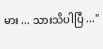မား ... သားသိပါပြီ ..."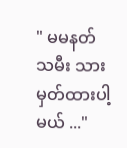" မမနတ်သမီး သားမှတ်ထားပါ့မယ် ..."